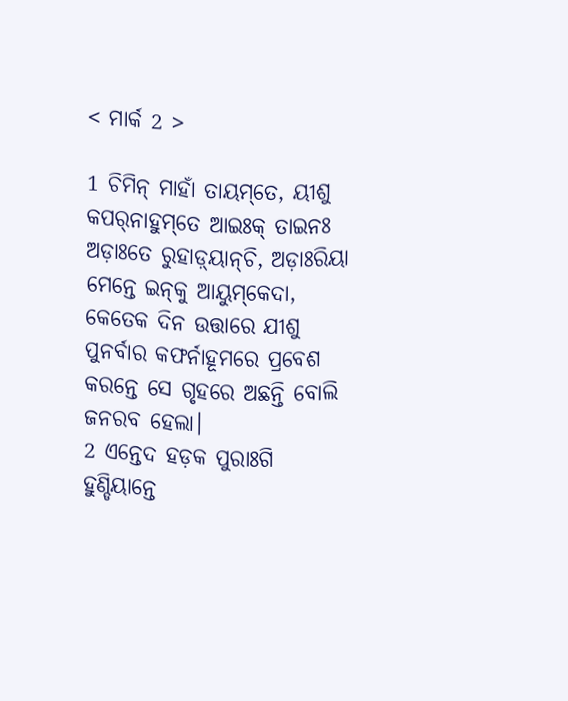< ମାର୍କ 2 >

1 ଚିମିନ୍‌ ମାହାଁ ତାୟମ୍‌ତେ, ୟୀଶୁ କପର୍‌ନାହୁମ୍‌ତେ ଆଇଃକ୍‌ ତାଇନଃ ଅଡ଼ାଃତେ ରୁହାଡ଼୍‌ୟାନ୍‌ଚି, ଅଡ଼ାଃରିୟା ମେନ୍ତେ ଇନ୍‌କୁ ଆୟୁମ୍‌କେଦା,
କେତେକ ଦିନ ଉତ୍ତାରେ ଯୀଶୁ ପୁନର୍ବାର କଫର୍ନାହୂମରେ ପ୍ରବେଶ କରନ୍ତେ ସେ ଗୃହରେ ଅଛନ୍ତି ବୋଲି ଜନରବ ହେଲା।
2 ଏନ୍ତେଦ ହଡ଼କ ପୁରାଃଗି ହୁଣ୍ଡିୟାନ୍ତେ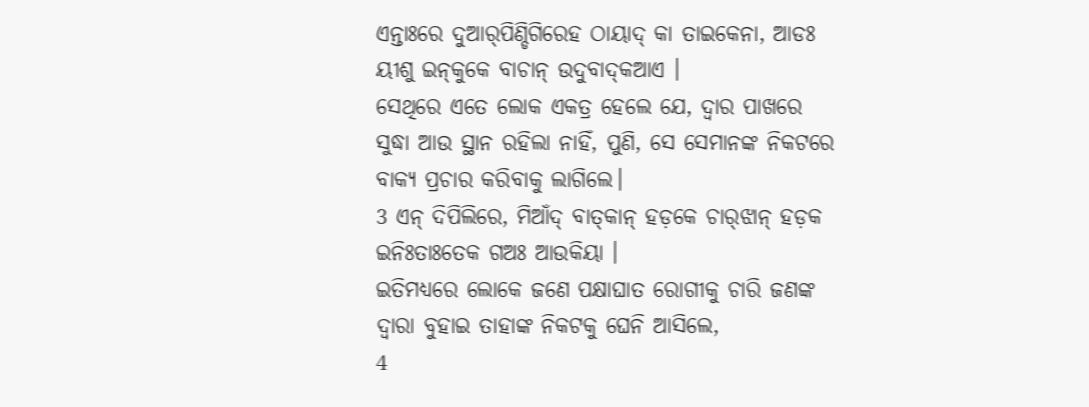ଏନ୍ତାଃରେ ଦୁଆର୍‌ପିଣ୍ଡିଗିରେହ ଠାୟାଦ୍‌ କା ତାଇକେନା, ଆଡଃ ୟୀଶୁ ଇନ୍‌କୁକେ ବାଚାନ୍‌ ଉଦୁବାଦ୍‌କଆଏ ।
ସେଥିରେ ଏତେ ଲୋକ ଏକତ୍ର ହେଲେ ଯେ, ଦ୍ୱାର ପାଖରେ ସୁଦ୍ଧା ଆଉ ସ୍ଥାନ ରହିଲା ନାହିଁ, ପୁଣି, ସେ ସେମାନଙ୍କ ନିକଟରେ ବାକ୍ୟ ପ୍ରଚାର କରିବାକୁ ଲାଗିଲେ।
3 ଏନ୍‌ ଦିପିଲିରେ, ମିଆଁଦ୍‌ ବାତ୍‌କାନ୍‌ ହଡ଼କେ ଚାର୍‌ଝାନ୍‌ ହଡ଼କ ଇନିଃତାଃତେକ ଗଅଃ ଆଉକିୟା ।
ଇତିମଧ୍ୟରେ ଲୋକେ ଜଣେ ପକ୍ଷାଘାତ ରୋଗୀକୁ ଚାରି ଜଣଙ୍କ ଦ୍ୱାରା ବୁହାଇ ତାହାଙ୍କ ନିକଟକୁ ଘେନି ଆସିଲେ,
4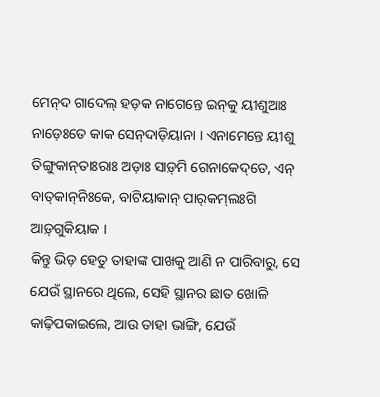ମେନ୍‌ଦ ଗାଦେଲ୍‌ ହଡ଼କ ନାଗେନ୍ତେ ଇନ୍‌କୁ ୟୀଶୁଆଃ ନାଡ଼େଃତେ କାକ ସେନ୍‌ଦାଡ଼ିୟାନା । ଏନାମେନ୍ତେ ୟୀଶୁ ତିଙ୍ଗୁକାନ୍‌ତାଃରାଃ ଅଡ଼ାଃ ସାଡ଼୍‌ମି ଗେନାକେଦ୍‌ତେ, ଏନ୍‌ ବାତ୍‌କାନ୍‌ନିଃକେ, ବାଟିୟାକାନ୍‌ ପାର୍‌କମ୍‌ଲଃଗି ଆଡ଼୍‌ଗୁକିୟାକ ।
କିନ୍ତୁ ଭିଡ଼ ହେତୁ ତାହାଙ୍କ ପାଖକୁ ଆଣି ନ ପାରିବାରୁ, ସେ ଯେଉଁ ସ୍ଥାନରେ ଥିଲେ, ସେହି ସ୍ଥାନର ଛାତ ଖୋଳି କାଢ଼ିପକାଇଲେ, ଆଉ ତାହା ଭାଙ୍ଗି, ଯେଉଁ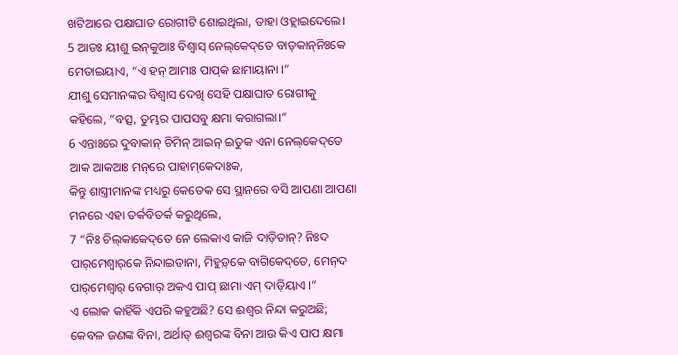ଖଟିଆରେ ପକ୍ଷାଘାତ ରୋଗୀଟି ଶୋଇଥିଲା, ତାହା ଓହ୍ଲାଇଦେଲେ।
5 ଆଡଃ ୟୀଶୁ ଇନ୍‌କୁଆଃ ବିଶ୍ୱାସ୍‌ ନେଲ୍‌କେଦ୍‌ତେ ବାତ୍‌କାନ୍‌ନିଃକେ ମେତାଇୟାଏ, “ଏ ହନ୍‌ ଆମାଃ ପାପ୍‌କ ଛାମାୟାନା ।”
ଯୀଶୁ ସେମାନଙ୍କର ବିଶ୍ୱାସ ଦେଖି ସେହି ପକ୍ଷାଘାତ ରୋଗୀକୁ କହିଲେ, “ବତ୍ସ, ତୁମ୍ଭର ପାପସବୁ କ୍ଷମା କରାଗଲା।”
6 ଏନ୍ତାଃରେ ଦୁବାକାନ୍‌ ଚିମିନ୍‌ ଆଇନ୍‌ ଇତୁକ ଏନା ନେଲ୍‌କେଦ୍‌ତେ ଆକ ଆକଆଃ ମନ୍‌ରେ ପାହାମ୍‌କେଦାଃକ,
କିନ୍ତୁ ଶାସ୍ତ୍ରୀମାନଙ୍କ ମଧ୍ୟରୁ କେତେକ ସେ ସ୍ଥାନରେ ବସି ଆପଣା ଆପଣା ମନରେ ଏହା ତର୍କବିତର୍କ କରୁଥିଲେ,
7 “ନିଃ ଚିଲ୍‌କାକେଦ୍‌ତେ ନେ ଲେକାଏ କାଜି ଦାଡ଼ିତାନ୍‌? ନିଃଦ ପାର୍‌ମେଶ୍ୱାର୍‌କେ ନିନ୍ଦାଇତାନା, ମିହୁଡ଼୍‌କେ ବାଗିକେଦ୍‌ତେ, ମେନ୍‌ଦ ପାର୍‌ମେଶ୍ୱାର୍‌ ବେଗାର୍‌ ଅକଏ ପାପ୍‌ ଛାମା ଏମ୍‌ ଦାଡ଼ିୟାଏ ।”
ଏ ଲୋକ କାହିଁକି ଏପରି କହୁଅଛି? ସେ ଈଶ୍ବର ନିନ୍ଦା କରୁଅଛି; କେବଳ ଜଣଙ୍କ ବିନା, ଅର୍ଥାତ୍‍ ଈଶ୍ବରଙ୍କ ବିନା ଆଉ କିଏ ପାପ କ୍ଷମା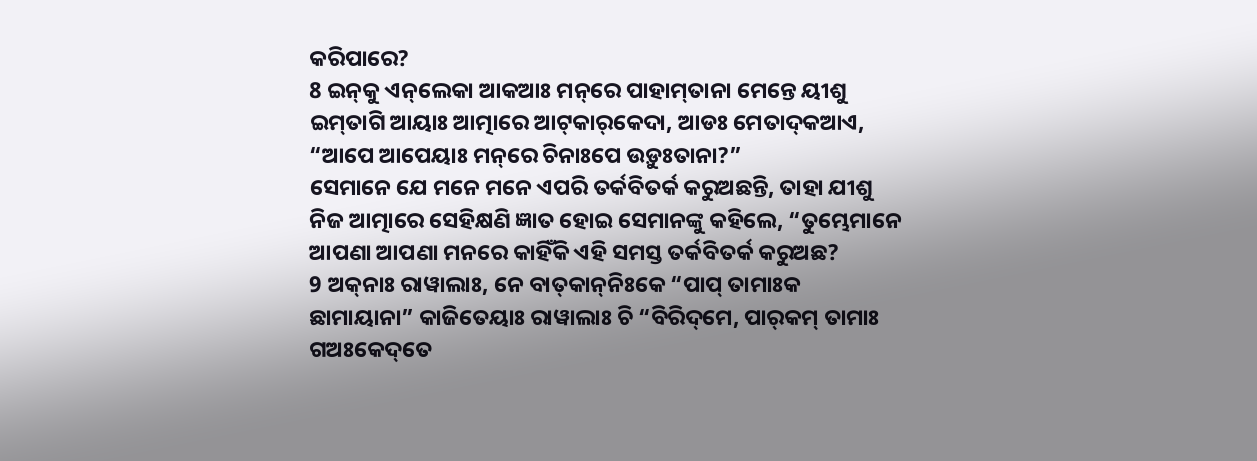କରିପାରେ?
8 ଇନ୍‌କୁ ଏନ୍‌ଲେକା ଆକଆଃ ମନ୍‌ରେ ପାହାମ୍‌ତାନା ମେନ୍ତେ ୟୀଶୁ ଇମ୍‌ତାଗି ଆୟାଃ ଆତ୍ମାରେ ଆଟ୍‌କାର୍‌କେଦା, ଆଡଃ ମେତାଦ୍‌କଆଏ, “ଆପେ ଆପେୟାଃ ମନ୍‌ରେ ଚିନାଃପେ ଉଡ଼ୁଃତାନା?”
ସେମାନେ ଯେ ମନେ ମନେ ଏପରି ତର୍କବିତର୍କ କରୁଅଛନ୍ତି, ତାହା ଯୀଶୁ ନିଜ ଆତ୍ମାରେ ସେହିକ୍ଷଣି ଜ୍ଞାତ ହୋଇ ସେମାନଙ୍କୁ କହିଲେ, “ତୁମ୍ଭେମାନେ ଆପଣା ଆପଣା ମନରେ କାହିଁକି ଏହି ସମସ୍ତ ତର୍କବିତର୍କ କରୁଅଛ?
9 ଅକ୍‌ନାଃ ରାୱାଲାଃ, ନେ ବାତ୍‌କାନ୍‌ନିଃକେ “ପାପ୍‌ ତାମାଃକ ଛାମାୟାନା” କାଜିତେୟାଃ ରାୱାଲାଃ ଚି “ବିରିଦ୍‌ମେ, ପାର୍‌କମ୍‌ ତାମାଃ ଗଅଃକେଦ୍‌ତେ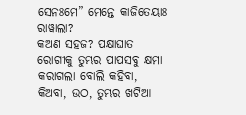ସେନଃମେ” ମେନ୍ତେ କାଜିତେୟାଃ ରାୱାଲା?
କଅଣ ସହଜ? ପକ୍ଷାଘାତ ରୋଗୀକୁ ତୁମ୍ଭର ପାପସବୁ କ୍ଷମା କରାଗଲା ବୋଲି କହିବା, କିଅବା, ଉଠ, ତୁମ୍ଭର ଖଟିଆ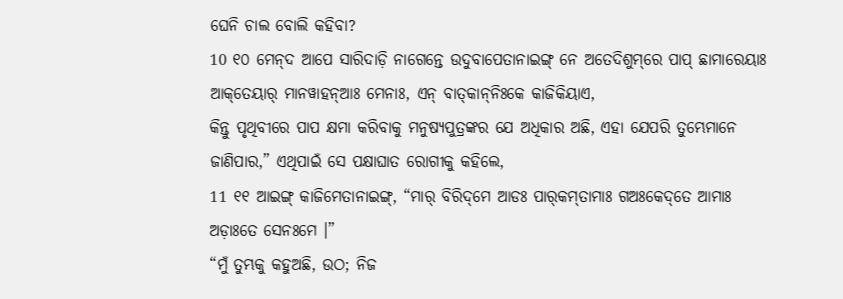ଘେନି ଚାଲ ବୋଲି କହିବା?
10 ୧୦ ମେନ୍‌ଦ ଆପେ ସାରିଦାଡ଼ି ନାଗେନ୍ତେ ଉଦୁବାପେତାନାଇଙ୍ଗ୍‌ ନେ ଅତେଦିଶୁମ୍‌ରେ ପାପ୍‌ ଛାମାରେୟାଃ ଆକ୍‌ତେୟାର୍‌ ମାନୱାହନ୍‌ଆଃ ମେନାଃ, ଏନ୍‌ ବାତ୍‌କାନ୍‌ନିଃକେ କାଜିକିୟାଏ,
କିନ୍ତୁ ପୃଥିବୀରେ ପାପ କ୍ଷମା କରିବାକୁ ମନୁଷ୍ୟପୁତ୍ରଙ୍କର ଯେ ଅଧିକାର ଅଛି, ଏହା ଯେପରି ତୁମ୍ଭେମାନେ ଜାଣିପାର,” ଏଥିପାଇଁ ସେ ପକ୍ଷାଘାତ ରୋଗୀକୁ କହିଲେ,
11 ୧୧ ଆଇଙ୍ଗ୍‌ କାଜିମେତାନାଇଙ୍ଗ୍‌, “ମାର୍‌ ବିରିଦ୍‌ମେ ଆଡଃ ପାର୍‌କମ୍‌ତାମାଃ ଗଅଃକେଦ୍‌ତେ ଆମାଃ ଅଡ଼ାଃତେ ସେନଃମେ ।”
“ମୁଁ ତୁମ୍ଭକୁ କହୁଅଛି, ଉଠ; ନିଜ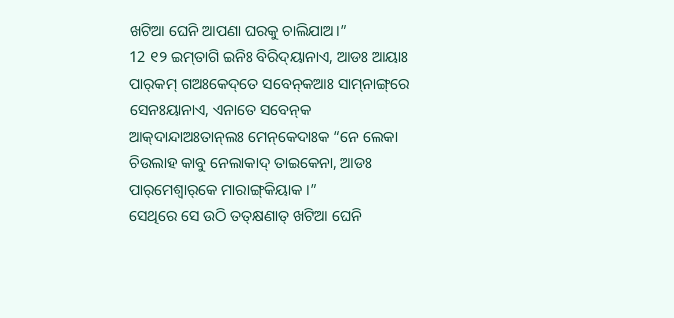ଖଟିଆ ଘେନି ଆପଣା ଘରକୁ ଚାଲିଯାଅ।”
12 ୧୨ ଇମ୍‌ତାଗି ଇନିଃ ବିରିଦ୍‌ୟାନାଏ, ଆଡଃ ଆୟାଃ ପାର୍‌କମ୍‌ ଗଅଃକେଦ୍‌ତେ ସବେନ୍‌କଆଃ ସାମ୍‌ନାଙ୍ଗ୍‌ରେ ସେନଃୟାନାଏ, ଏନାତେ ସବେନ୍‌କ ଆକ୍‌ଦାନ୍ଦାଅଃତାନ୍‌ଲଃ ମେନ୍‌କେଦାଃକ “ନେ ଲେକା ଚିଉଲାହ କାବୁ ନେଲାକାଦ୍‌ ତାଇକେନା, ଆଡଃ ପାର୍‌ମେଶ୍ୱାର୍‌କେ ମାରାଙ୍ଗ୍‌କିୟାକ ।”
ସେଥିରେ ସେ ଉଠି ତତ୍‌କ୍ଷଣାତ୍ ଖଟିଆ ଘେନି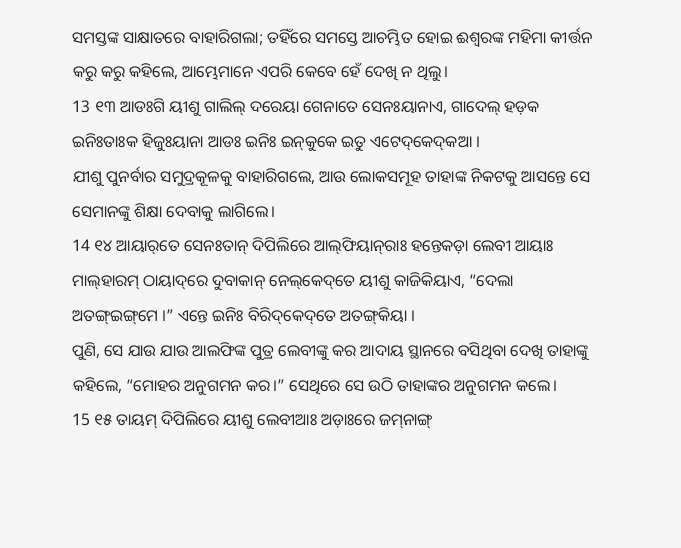ସମସ୍ତଙ୍କ ସାକ୍ଷାତରେ ବାହାରିଗଲା; ତହିଁରେ ସମସ୍ତେ ଆଚମ୍ଭିତ ହୋଇ ଈଶ୍ବରଙ୍କ ମହିମା କୀର୍ତ୍ତନ କରୁ କରୁ କହିଲେ, ଆମ୍ଭେମାନେ ଏପରି କେବେ ହେଁ ଦେଖି ନ ଥିଲୁ।
13 ୧୩ ଆଡଃଗି ୟୀଶୁ ଗାଲିଲ୍‌ ଦରେୟା ଗେନାତେ ସେନଃୟାନାଏ, ଗାଦେଲ୍‌ ହଡ଼କ ଇନିଃତାଃକ ହିଜୁଃୟାନା ଆଡଃ ଇନିଃ ଇନ୍‌କୁକେ ଇତୁ ଏଟେଦ୍‌କେଦ୍‌କଆ ।
ଯୀଶୁ ପୁନର୍ବାର ସମୁଦ୍ରକୂଳକୁ ବାହାରିଗଲେ, ଆଉ ଲୋକସମୂହ ତାହାଙ୍କ ନିକଟକୁ ଆସନ୍ତେ ସେ ସେମାନଙ୍କୁ ଶିକ୍ଷା ଦେବାକୁ ଲାଗିଲେ।
14 ୧୪ ଆୟାର୍‌ତେ ସେନଃତାନ୍‌ ଦିପିଲିରେ ଆଲ୍‌ଫିୟାନ୍‌ରାଃ ହନ୍ତେକଡ଼ା ଲେବୀ ଆୟାଃ ମାଲ୍‌ହାରମ୍‌ ଠାୟାଦ୍‌ରେ ଦୁବାକାନ୍‌ ନେଲ୍‌କେଦ୍‌ତେ ୟୀଶୁ କାଜିକିୟାଏ, “ଦେଲା ଅତଙ୍ଗ୍‌ଇଙ୍ଗ୍‌ମେ ।” ଏନ୍ତେ ଇନିଃ ବିରିଦ୍‌କେଦ୍‌ତେ ଅତଙ୍ଗ୍‌କିୟା ।
ପୁଣି, ସେ ଯାଉ ଯାଉ ଆଲଫିଙ୍କ ପୁତ୍ର ଲେବୀଙ୍କୁ କର ଆଦାୟ ସ୍ଥାନରେ ବସିଥିବା ଦେଖି ତାହାଙ୍କୁ କହିଲେ, “ମୋହର ଅନୁଗମନ କର।” ସେଥିରେ ସେ ଉଠି ତାହାଙ୍କର ଅନୁଗମନ କଲେ।
15 ୧୫ ତାୟମ୍‌ ଦିପିଲିରେ ୟୀଶୁ ଲେବୀଆଃ ଅଡ଼ାଃରେ ଜମ୍‌ନାଙ୍ଗ୍‌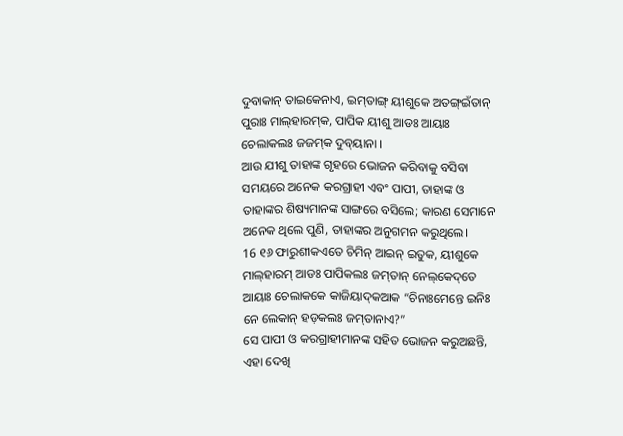ଦୁବାକାନ୍‌ ତାଇକେନାଏ, ଇମ୍‌ତାଙ୍ଗ୍‌ ୟୀଶୁକେ ଅତଙ୍ଗ୍‌ଇଁତାନ୍‌ ପୁରାଃ ମାଲ୍‌ହାରମ୍‌କ, ପାପିକ ୟୀଶୁ ଆଡଃ ଆୟାଃ ଚେଲାକଲଃ ଜଜମ୍‌କ ଦୁବ୍‌ୟାନା ।
ଆଉ ଯୀଶୁ ତାହାଙ୍କ ଗୃହରେ ଭୋଜନ କରିବାକୁ ବସିବା ସମୟରେ ଅନେକ କରଗ୍ରାହୀ ଏବଂ ପାପୀ, ତାହାଙ୍କ ଓ ତାହାଙ୍କର ଶିଷ୍ୟମାନଙ୍କ ସାଙ୍ଗରେ ବସିଲେ; କାରଣ ସେମାନେ ଅନେକ ଥିଲେ ପୁଣି, ତାହାଙ୍କର ଅନୁଗମନ କରୁଥିଲେ।
16 ୧୬ ଫାରୁଶୀକଏତେ ଚିମିନ୍‌ ଆଇନ୍‌ ଇତୁକ, ୟୀଶୁକେ ମାଲ୍‌ହାରମ୍‌ ଆଡଃ ପାପିକଲଃ ଜମ୍‌ତାନ୍ ନେଲ୍‌କେଦ୍‌ତେ ଆୟାଃ ଚେଲାକକେ କାଜିୟାଦ୍‌କଆକ “ଚିନାଃମେନ୍ତେ ଇନିଃ ନେ ଲେକାନ୍‌ ହଡ଼କଲଃ ଜମ୍‌ତାନାଏ?”
ସେ ପାପୀ ଓ କରଗ୍ରାହୀମାନଙ୍କ ସହିତ ଭୋଜନ କରୁଅଛନ୍ତି, ଏହା ଦେଖି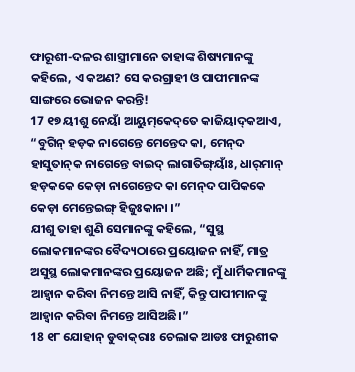ଫାରୂଶୀ-ଦଳର ଶାସ୍ତ୍ରୀମାନେ ତାହାଙ୍କ ଶିଷ୍ୟମାନଙ୍କୁ କହିଲେ, ଏ କଅଣ? ସେ କରଗ୍ରାହୀ ଓ ପାପୀମାନଙ୍କ ସାଙ୍ଗରେ ଭୋଜନ କରନ୍ତି!
17 ୧୭ ୟୀଶୁ ନେୟାଁ ଆୟୁମ୍‌କେଦ୍‌ତେ କାଜିୟାଦ୍‌କଆଏ, “ବୁଗିନ୍‌ ହଡ଼କ ନାଗେନ୍ତେ ମେନ୍ତେଦ କା, ମେନ୍‌ଦ ହାସୁତାନ୍‌କ ନାଗେନ୍ତେ ବାଇଦ୍‌ ଲାଗାତିଙ୍ଗ୍‌ୟାଁଃ, ଧାର୍‌ମାନ୍‌ ହଡ଼କକେ କେଡ଼ା ନାଗେନ୍ତେଦ କା ମେନ୍‌ଦ ପାପିକକେ କେଡ଼ା ମେନ୍ତେଇଙ୍ଗ୍‌ ହିଜୁଃକାନା ।”
ଯୀଶୁ ତାହା ଶୁଣି ସେମାନଙ୍କୁ କହିଲେ, “ସୁସ୍ଥ ଲୋକମାନଙ୍କର ବୈଦ୍ୟଠାରେ ପ୍ରୟୋଜନ ନାହିଁ, ମାତ୍ର ଅସୁସ୍ଥ ଲୋକମାନଙ୍କର ପ୍ରୟୋଜନ ଅଛି; ମୁଁ ଧାର୍ମିକମାନଙ୍କୁ ଆହ୍ୱାନ କରିବା ନିମନ୍ତେ ଆସି ନାହିଁ, କିନ୍ତୁ ପାପୀମାନଙ୍କୁ ଆହ୍ୱାନ କରିବା ନିମନ୍ତେ ଆସିଅଛି।”
18 ୧୮ ଯୋହାନ୍‌ ଡୁବାକ୍‌ରାଃ ଚେଲାକ ଆଡଃ ଫାରୁଶୀକ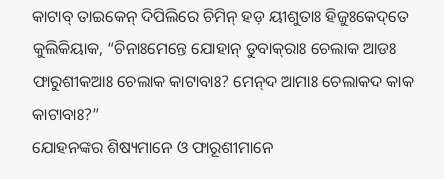କାଟାବ୍‌ ତାଇକେନ୍‌ ଦିପିଲିରେ ଚିମିନ୍‌ ହଡ଼ ୟୀଶୁତାଃ ହିଜୁଃକେଦ୍‌ତେ କୁଲିକିୟାକ, “ଚିନାଃମେନ୍ତେ ଯୋହାନ୍‌ ଡୁବାକ୍‌ରାଃ ଚେଲାକ ଆଡଃ ଫାରୁଶୀକଆଃ ଚେଲାକ କାଟାବାଃ? ମେନ୍‌ଦ ଆମାଃ ଚେଲାକଦ କାକ କାଟାବାଃ?”
ଯୋହନଙ୍କର ଶିଷ୍ୟମାନେ ଓ ଫାରୂଶୀମାନେ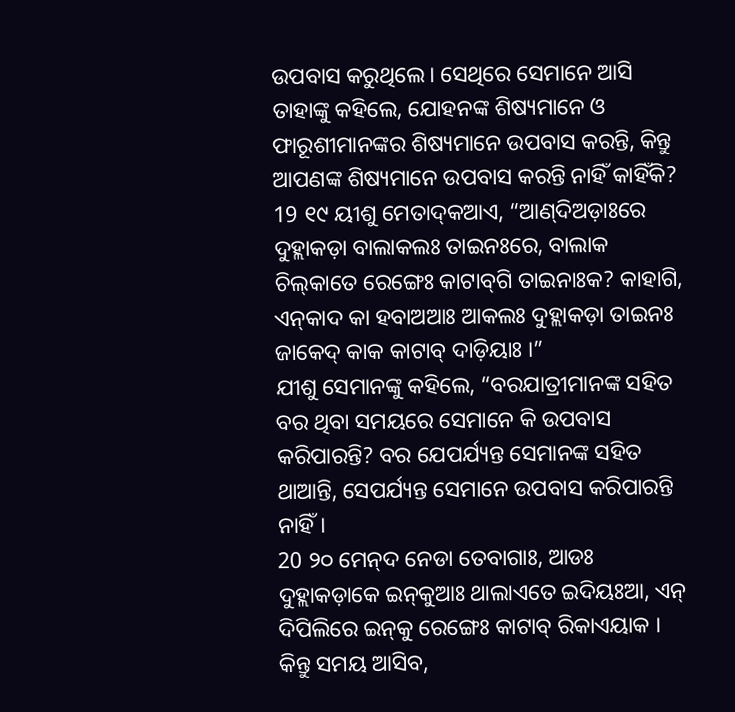ଉପବାସ କରୁଥିଲେ। ସେଥିରେ ସେମାନେ ଆସି ତାହାଙ୍କୁ କହିଲେ, ଯୋହନଙ୍କ ଶିଷ୍ୟମାନେ ଓ ଫାରୂଶୀମାନଙ୍କର ଶିଷ୍ୟମାନେ ଉପବାସ କରନ୍ତି, କିନ୍ତୁ ଆପଣଙ୍କ ଶିଷ୍ୟମାନେ ଉପବାସ କରନ୍ତି ନାହିଁ କାହିଁକି?
19 ୧୯ ୟୀଶୁ ମେତାଦ୍‌କଆଏ, “ଆଣ୍‌ଦିଅଡ଼ାଃରେ ଦୁହ୍ଲାକଡ଼ା ବାଲାକଲଃ ତାଇନଃରେ, ବାଲାକ ଚିଲ୍‌କାତେ ରେଙ୍ଗେଃ କାଟାବ୍‌ଗି ତାଇନାଃକ? କାହାଗି, ଏନ୍‌କାଦ କା ହବାଅଆଃ ଆକଲଃ ଦୁହ୍ଲାକଡ଼ା ତାଇନଃ ଜାକେଦ୍‌ କାକ କାଟାବ୍‌ ଦାଡ଼ିୟାଃ ।”
ଯୀଶୁ ସେମାନଙ୍କୁ କହିଲେ, “ବରଯାତ୍ରୀମାନଙ୍କ ସହିତ ବର ଥିବା ସମୟରେ ସେମାନେ କି ଉପବାସ କରିପାରନ୍ତି? ବର ଯେପର୍ଯ୍ୟନ୍ତ ସେମାନଙ୍କ ସହିତ ଥାଆନ୍ତି, ସେପର୍ଯ୍ୟନ୍ତ ସେମାନେ ଉପବାସ କରିପାରନ୍ତି ନାହିଁ।
20 ୨୦ ମେନ୍‌ଦ ନେଡା ତେବାଗାଃ, ଆଡଃ ଦୁହ୍ଲାକଡ଼ାକେ ଇନ୍‌କୁଆଃ ଥାଲାଏତେ ଇଦିୟଃଆ, ଏନ୍‌ ଦିପିଲିରେ ଇନ୍‌କୁ ରେଙ୍ଗେଃ କାଟାବ୍‌ ରିକାଏୟାକ ।
କିନ୍ତୁ ସମୟ ଆସିବ,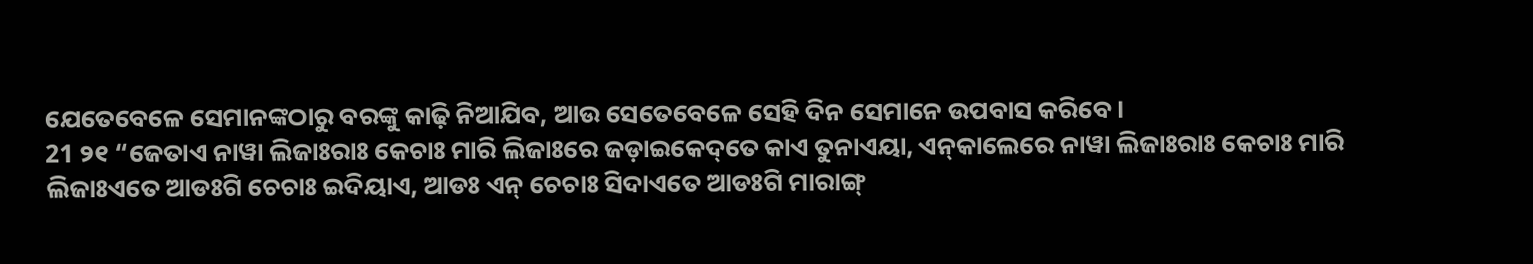ଯେତେବେଳେ ସେମାନଙ୍କଠାରୁ ବରଙ୍କୁ କାଢ଼ି ନିଆଯିବ, ଆଉ ସେତେବେଳେ ସେହି ଦିନ ସେମାନେ ଉପବାସ କରିବେ।
21 ୨୧ “ଜେତାଏ ନାୱା ଲିଜାଃରାଃ କେଚାଃ ମାରି ଲିଜାଃରେ ଜଡ଼ାଇକେଦ୍‌ତେ କାଏ ତୁନାଏୟା, ଏନ୍‌କାଲେରେ ନାୱା ଲିଜାଃରାଃ କେଚାଃ ମାରି ଲିଜାଃଏତେ ଆଡଃଗି ଚେଚାଃ ଇଦିୟାଏ, ଆଡଃ ଏନ୍‌ ଚେଚାଃ ସିଦାଏତେ ଆଡଃଗି ମାରାଙ୍ଗ୍‌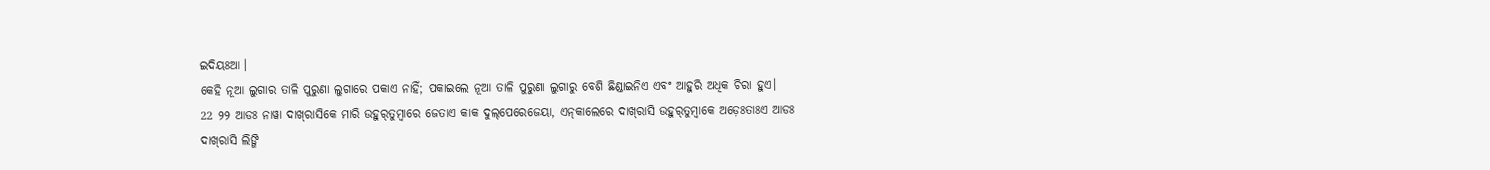ଇଦିୟଃଆ ।
କେହି ନୂଆ ଲୁଗାର ତାଳି ପୁରୁଣା ଲୁଗାରେ ପକାଏ ନାହିଁ; ପକାଇଲେ ନୂଆ ତାଳି ପୁରୁଣା ଲୁଗାରୁ ବେଶି ଛିଣ୍ଡାଇନିଏ ଏବଂ ଆହୁରି ଅଧିକ ଚିରା ହୁଏ।
22 ୨୨ ଆଡଃ ନାୱା ଦାଖ୍‌ରାସିକେ ମାରି ଉହୁର୍‌ତୁମ୍ବାରେ ଜେତାଏ କାକ ଦୁଲ୍‌ପେରେଜେୟା, ଏନ୍‌କାଲେରେ ଦାଖ୍‌ରାସି ଉହୁର୍‌ତୁମ୍ବାକେ ଅଡ଼େଃତାଃଏ ଆଡଃ ଦାଖ୍‌ରାସି ଲିଙ୍ଗି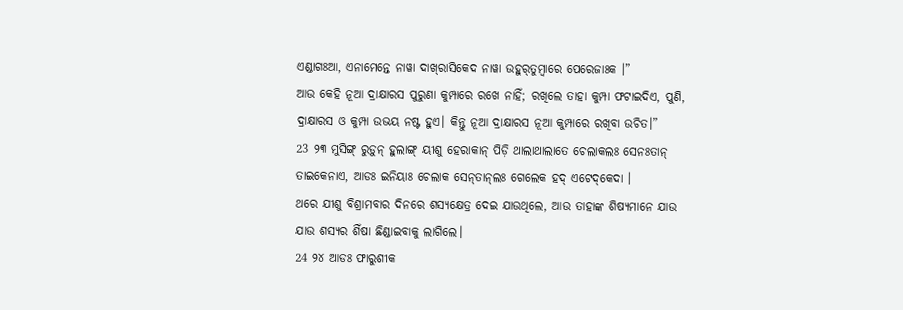ଏଣ୍ଡାଗଃଆ, ଏନାମେନ୍ତେ ନାୱା ଦାଖ୍‌ରାସିକେଦ ନାୱା ଉହୁର୍‌ତୁମ୍ବାରେ ପେରେଜାଃକ ।”
ଆଉ କେହି ନୂଆ ଦ୍ରାକ୍ଷାରସ ପୁରୁଣା କୁମ୍ପାରେ ରଖେ ନାହିଁ; ରଖିଲେ ତାହା କୁମ୍ପା ଫଟାଇଦିଏ, ପୁଣି, ଦ୍ରାକ୍ଷାରସ ଓ କୁମ୍ପା ଉଭୟ ନଷ୍ଟ ହୁଏ। କିନ୍ତୁ ନୂଆ ଦ୍ରାକ୍ଷାରସ ନୂଆ କୁମ୍ପାରେ ରଖିବା ଉଚିତ।”
23 ୨୩ ମୁସିଙ୍ଗ୍‌ ରୁଡ଼ୁନ୍‌ ହୁଲାଙ୍ଗ୍‌ ୟୀଶୁ ହେରାକାନ୍‌ ପିଡ଼ି ଥାଲାଥାଲାତେ ଚେଲାକଲଃ ସେନଃତାନ୍‌ ତାଇକେନାଏ, ଆଡଃ ଇନିୟାଃ ଚେଲାକ ସେନ୍‌ତାନ୍‌ଲଃ ଗେଲେକ ହଦ୍‌ ଏଟେଦ୍‌କେଦା ।
ଥରେ ଯୀଶୁ ବିଶ୍ରାମବାର ଦିନରେ ଶସ୍ୟକ୍ଷେତ୍ର ଦେଇ ଯାଉଥିଲେ, ଆଉ ତାହାଙ୍କ ଶିଷ୍ୟମାନେ ଯାଉ ଯାଉ ଶସ୍ୟର ଶିଁଷା ଛିଣ୍ଡାଇବାକୁ ଲାଗିଲେ।
24 ୨୪ ଆଡଃ ଫାରୁଶୀକ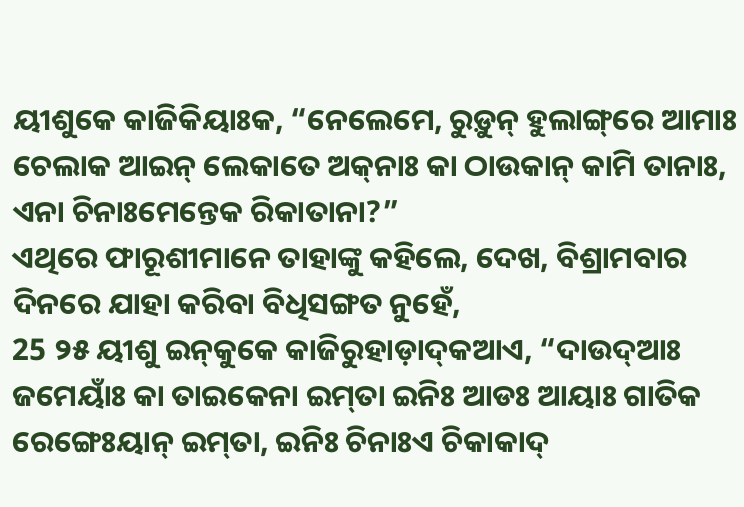ୟୀଶୁକେ କାଜିକିୟାଃକ, “ନେଲେମେ, ରୁଡ଼ୁନ୍‌ ହୁଲାଙ୍ଗ୍‌ରେ ଆମାଃ ଚେଲାକ ଆଇନ୍‌ ଲେକାତେ ଅକ୍‌ନାଃ କା ଠାଉକାନ୍‌ କାମି ତାନାଃ, ଏନା ଚିନାଃମେନ୍ତେକ ରିକାତାନା?”
ଏଥିରେ ଫାରୂଶୀମାନେ ତାହାଙ୍କୁ କହିଲେ, ଦେଖ, ବିଶ୍ରାମବାର ଦିନରେ ଯାହା କରିବା ବିଧିସଙ୍ଗତ ନୁହେଁ,
25 ୨୫ ୟୀଶୁ ଇନ୍‌କୁକେ କାଜିରୁହାଡ଼ାଦ୍‌କଆଏ, “ଦାଉଦ୍‌ଆଃ ଜମେୟାଃଁ କା ତାଇକେନା ଇମ୍‌ତା ଇନିଃ ଆଡଃ ଆୟାଃ ଗାତିକ ରେଙ୍ଗେଃୟାନ୍‌ ଇମ୍‌ତା, ଇନିଃ ଚିନାଃଏ ଚିକାକାଦ୍‌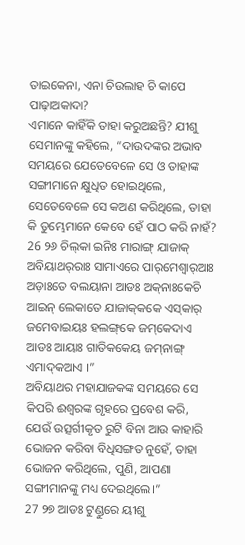ତାଇକେନା, ଏନା ଚିଉଲାହ ଚି କାପେ ପାଢ଼ାଅକାଦା?
ଏମାନେ କାହିଁକି ତାହା କରୁଅଛନ୍ତି? ଯୀଶୁ ସେମାନଙ୍କୁ କହିଲେ, “ଦାଉଦଙ୍କର ଅଭାବ ସମୟରେ ଯେତେବେଳେ ସେ ଓ ତାହାଙ୍କ ସଙ୍ଗୀମାନେ କ୍ଷୁଧିତ ହୋଇଥିଲେ, ସେତେବେଳେ ସେ କଅଣ କରିଥିଲେ, ତାହା କି ତୁମ୍ଭେମାନେ କେବେ ହେଁ ପାଠ କରି ନାହଁ?
26 ୨୬ ଚିଲ୍‌କା ଇନିଃ ମାରାଙ୍ଗ୍‌ ଯାଜାକ୍‌ ଅବିୟାଥର୍‌ରାଃ ସାମାଏରେ ପାର୍‌ମେଶ୍ୱାର୍‌ଆଃ ଅଡ଼ାଃତେ ବଲୟାନା ଆଡଃ ଅକ୍‌ନାଃକେଚି ଆଇନ୍‌ ଲେକାତେ ଯାଜାକ୍‌କକେ ଏସ୍‌କାର୍‌ ଜମେବାଇୟଃ ହଲଙ୍ଗ୍‌କେ ଜମ୍‌କେଦାଏ ଆଡଃ ଆୟାଃ ଗାତିକକେୟ ଜମ୍‌ନାଙ୍ଗ୍‌ ଏମାଦ୍‌କଆଏ ।”
ଅବିୟାଥର ମହାଯାଜକଙ୍କ ସମୟରେ ସେ କିପରି ଈଶ୍ବରଙ୍କ ଗୃହରେ ପ୍ରବେଶ କରି, ଯେଉଁ ଉତ୍ସର୍ଗୀକୃତ ରୁଟି ବିନା ଆଉ କାହାରି ଭୋଜନ କରିବା ବିଧିସଙ୍ଗତ ନୁହେଁ, ତାହା ଭୋଜନ କରିଥିଲେ, ପୁଣି, ଆପଣା ସଙ୍ଗୀମାନଙ୍କୁ ମଧ୍ୟ ଦେଇଥିଲେ।”
27 ୨୭ ଆଡଃ ଟୁଣ୍ଡୁରେ ୟୀଶୁ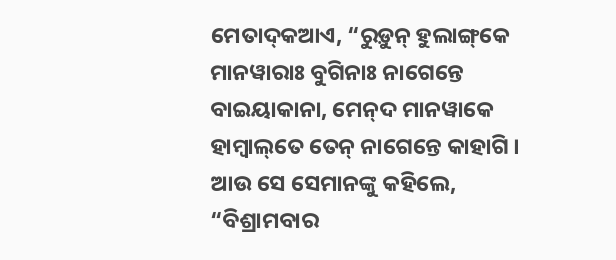ମେତାଦ୍‌କଆଏ, “ରୁଡ଼ୁନ୍‌ ହୁଲାଙ୍ଗ୍‌କେ ମାନୱାରାଃ ବୁଗିନାଃ ନାଗେନ୍ତେ ବାଇୟାକାନା, ମେନ୍‌ଦ ମାନୱାକେ ହାମ୍ବାଲ୍‌ତେ ତେନ୍‌ ନାଗେନ୍ତେ କାହାଗି ।
ଆଉ ସେ ସେମାନଙ୍କୁ କହିଲେ, “ବିଶ୍ରାମବାର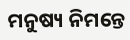ମନୁଷ୍ୟ ନିମନ୍ତେ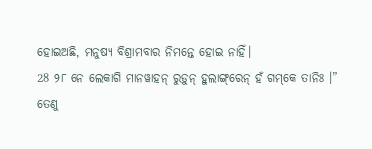ହୋଇଅଛି, ମନୁଷ୍ୟ ବିଶ୍ରାମବାର ନିମନ୍ତେ ହୋଇ ନାହିଁ।
28 ୨୮ ନେ ଲେକାଗି ମାନୱାହନ୍‌ ରୁଡ଼ୁନ୍‌ ହୁଲାଙ୍ଗ୍‌ରେନ୍‌ ହଁ ଗମ୍‌କେ ତାନିଃ ।”
ତେଣୁ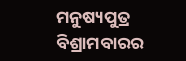ମନୁଷ୍ୟପୁତ୍ର ବିଶ୍ରାମବାରର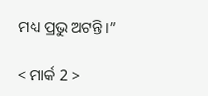ମଧ୍ୟ ପ୍ରଭୁ ଅଟନ୍ତି।”

< ମାର୍କ 2 >